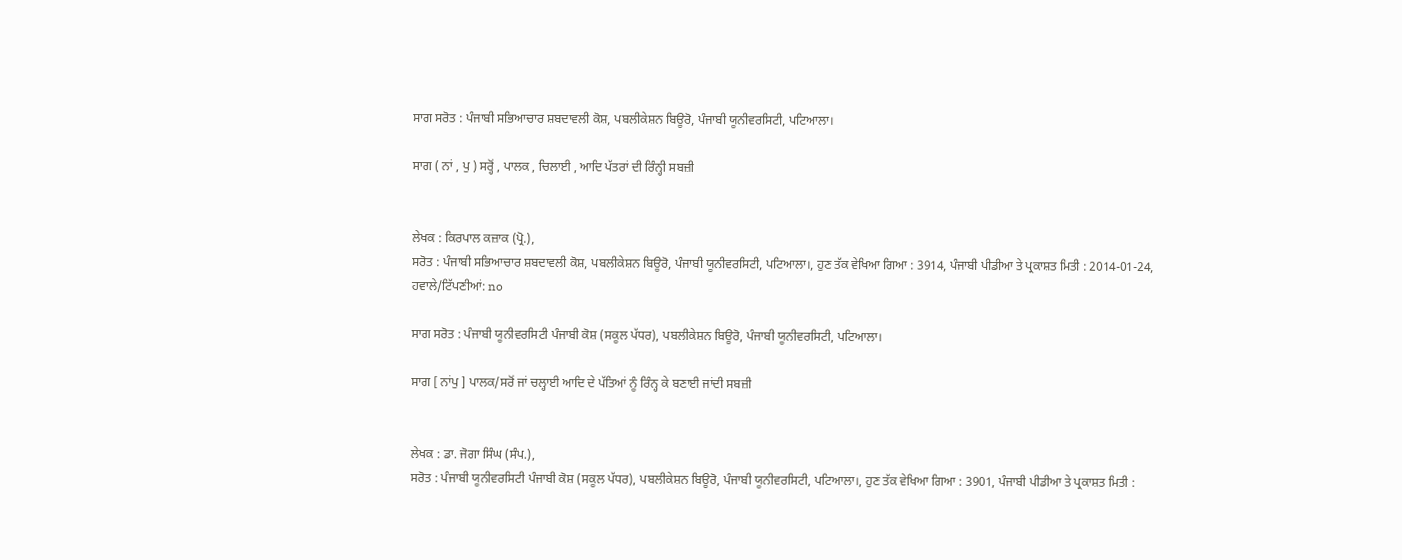ਸਾਗ ਸਰੋਤ : ਪੰਜਾਬੀ ਸਭਿਆਚਾਰ ਸ਼ਬਦਾਵਲੀ ਕੋਸ਼, ਪਬਲੀਕੇਸ਼ਨ ਬਿਊਰੋ, ਪੰਜਾਬੀ ਯੂਨੀਵਰਸਿਟੀ, ਪਟਿਆਲਾ।

ਸਾਗ ( ਨਾਂ , ਪੁ ) ਸਰ੍ਹੋਂ , ਪਾਲਕ , ਚਿਲਾਈ , ਆਦਿ ਪੱਤਰਾਂ ਦੀ ਰਿੰਨ੍ਹੀ ਸਬਜ਼ੀ


ਲੇਖਕ : ਕਿਰਪਾਲ ਕਜ਼ਾਕ (ਪ੍ਰੋ.),
ਸਰੋਤ : ਪੰਜਾਬੀ ਸਭਿਆਚਾਰ ਸ਼ਬਦਾਵਲੀ ਕੋਸ਼, ਪਬਲੀਕੇਸ਼ਨ ਬਿਊਰੋ, ਪੰਜਾਬੀ ਯੂਨੀਵਰਸਿਟੀ, ਪਟਿਆਲਾ।, ਹੁਣ ਤੱਕ ਵੇਖਿਆ ਗਿਆ : 3914, ਪੰਜਾਬੀ ਪੀਡੀਆ ਤੇ ਪ੍ਰਕਾਸ਼ਤ ਮਿਤੀ : 2014-01-24, ਹਵਾਲੇ/ਟਿੱਪਣੀਆਂ: no

ਸਾਗ ਸਰੋਤ : ਪੰਜਾਬੀ ਯੂਨੀਵਰਸਿਟੀ ਪੰਜਾਬੀ ਕੋਸ਼ (ਸਕੂਲ ਪੱਧਰ), ਪਬਲੀਕੇਸ਼ਨ ਬਿਊਰੋ, ਪੰਜਾਬੀ ਯੂਨੀਵਰਸਿਟੀ, ਪਟਿਆਲਾ।

ਸਾਗ [ ਨਾਂਪੁ ] ਪਾਲਕ/ਸਰੋਂ ਜਾਂ ਚਲ੍ਹਾਈ ਆਦਿ ਦੇ ਪੱਤਿਆਂ ਨੂੰ ਰਿੰਨ੍ਹ ਕੇ ਬਣਾਈ ਜਾਂਦੀ ਸਬਜ਼ੀ


ਲੇਖਕ : ਡਾ. ਜੋਗਾ ਸਿੰਘ (ਸੰਪ.),
ਸਰੋਤ : ਪੰਜਾਬੀ ਯੂਨੀਵਰਸਿਟੀ ਪੰਜਾਬੀ ਕੋਸ਼ (ਸਕੂਲ ਪੱਧਰ), ਪਬਲੀਕੇਸ਼ਨ ਬਿਊਰੋ, ਪੰਜਾਬੀ ਯੂਨੀਵਰਸਿਟੀ, ਪਟਿਆਲਾ।, ਹੁਣ ਤੱਕ ਵੇਖਿਆ ਗਿਆ : 3901, ਪੰਜਾਬੀ ਪੀਡੀਆ ਤੇ ਪ੍ਰਕਾਸ਼ਤ ਮਿਤੀ :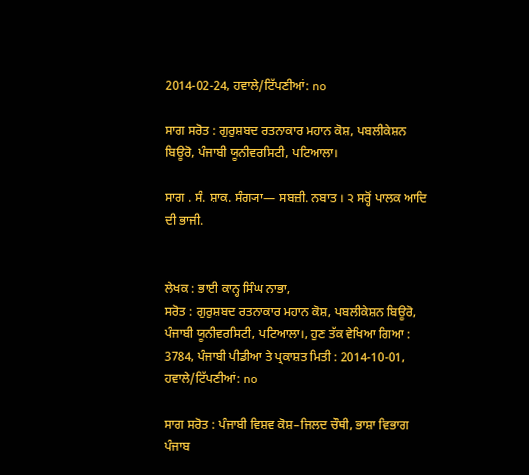2014-02-24, ਹਵਾਲੇ/ਟਿੱਪਣੀਆਂ: no

ਸਾਗ ਸਰੋਤ : ਗੁਰੁਸ਼ਬਦ ਰਤਨਾਕਾਰ ਮਹਾਨ ਕੋਸ਼, ਪਬਲੀਕੇਸ਼ਨ ਬਿਊਰੋ, ਪੰਜਾਬੀ ਯੂਨੀਵਰਸਿਟੀ, ਪਟਿਆਲਾ।

ਸਾਗ . ਸੰ. ਸ਼ਾਕ. ਸੰਗ੍ਯਾ— ਸਬਜ਼ੀ. ਨਬਾਤ । ੨ ਸਰ੍ਹੋਂ ਪਾਲਕ ਆਦਿ ਦੀ ਭਾਜੀ.


ਲੇਖਕ : ਭਾਈ ਕਾਨ੍ਹ ਸਿੰਘ ਨਾਭਾ,
ਸਰੋਤ : ਗੁਰੁਸ਼ਬਦ ਰਤਨਾਕਾਰ ਮਹਾਨ ਕੋਸ਼, ਪਬਲੀਕੇਸ਼ਨ ਬਿਊਰੋ, ਪੰਜਾਬੀ ਯੂਨੀਵਰਸਿਟੀ, ਪਟਿਆਲਾ।, ਹੁਣ ਤੱਕ ਵੇਖਿਆ ਗਿਆ : 3784, ਪੰਜਾਬੀ ਪੀਡੀਆ ਤੇ ਪ੍ਰਕਾਸ਼ਤ ਮਿਤੀ : 2014-10-01, ਹਵਾਲੇ/ਟਿੱਪਣੀਆਂ: no

ਸਾਗ ਸਰੋਤ : ਪੰਜਾਬੀ ਵਿਸ਼ਵ ਕੋਸ਼–ਜਿਲਦ ਚੌਥੀ, ਭਾਸ਼ਾ ਵਿਭਾਗ ਪੰਜਾਬ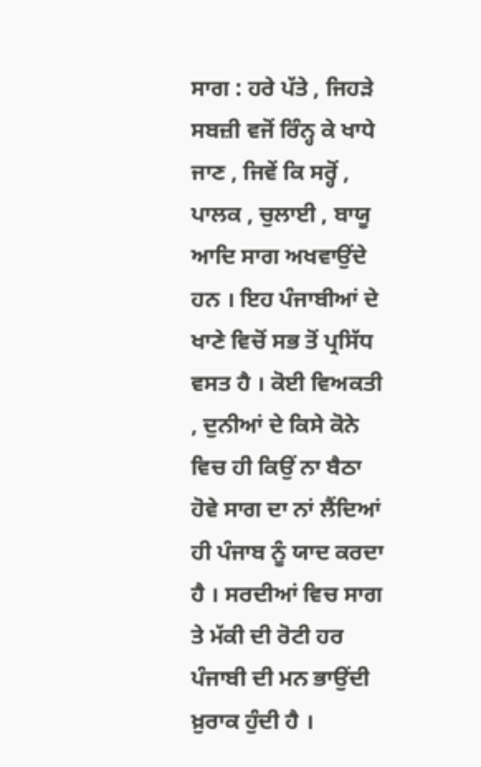ਸਾਗ : ਹਰੇ ਪੱਤੇ , ਜਿਹੜੇ ਸਬਜ਼ੀ ਵਜੋਂ ਰਿੰਨ੍ਹ ਕੇ ਖਾਧੇ ਜਾਣ , ਜਿਵੇਂ ਕਿ ਸਰ੍ਹੋਂ , ਪਾਲਕ , ਚੁਲਾਈ , ਬਾਯੂ ਆਦਿ ਸਾਗ ਅਖਵਾਉਂਦੇ ਹਨ । ਇਹ ਪੰਜਾਬੀਆਂ ਦੇ ਖਾਣੇ ਵਿਚੋਂ ਸਭ ਤੋਂ ਪ੍ਰਸਿੱਧ ਵਸਤ ਹੈ । ਕੋਈ ਵਿਅਕਤੀ , ਦੁਨੀਆਂ ਦੇ ਕਿਸੇ ਕੋਨੇ ਵਿਚ ਹੀ ਕਿਉਂ ਨਾ ਬੈਠਾ ਹੋਵੇ ਸਾਗ ਦਾ ਨਾਂ ਲੈਂਦਿਆਂ ਹੀ ਪੰਜਾਬ ਨੂੰ ਯਾਦ ਕਰਦਾ ਹੈ । ਸਰਦੀਆਂ ਵਿਚ ਸਾਗ ਤੇ ਮੱਕੀ ਦੀ ਰੋਟੀ ਹਰ ਪੰਜਾਬੀ ਦੀ ਮਨ ਭਾਉਂਦੀ ਖ਼ੁਰਾਕ ਹੁੰਦੀ ਹੈ ।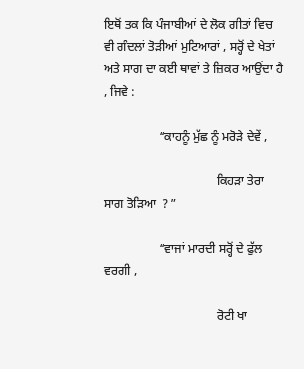ਇਥੋਂ ਤਕ ਕਿ ਪੰਜਾਬੀਆਂ ਦੇ ਲੋਕ ਗੀਤਾਂ ਵਿਚ ਵੀ ਗੰਦਲਾਂ ਤੋੜੀਆਂ ਮੁਟਿਆਰਾਂ , ਸਰ੍ਹੋਂ ਦੇ ਖੇਤਾਂ ਅਤੇ ਸਾਗ ਦਾ ਕਈ ਥਾਵਾਂ ਤੇ ਜ਼ਿਕਰ ਆਉਂਦਾ ਹੈ , ਜਿਵੇ :

                  ʻʻਕਾਹਨੂੰ ਮੁੱਛ ਨੂੰ ਮਰੋੜੇ ਦੇਵੇਂ ,

                                    ਕਿਹੜਾ ਤੇਰਾ ਸਾਗ ਤੋੜਿਆ  ? ˮ

                  ʻʻਵਾਜਾਂ ਮਾਰਦੀ ਸਰ੍ਹੋਂ ਦੇ ਫੁੱਲ ਵਰਗੀ ,

                                    ਰੋਟੀ ਖਾ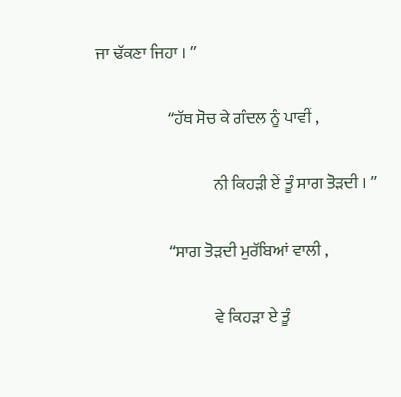ਜਾ ਢੱਕਣਾ ਜਿਹਾ । ˮ

                      ʻʻਹੱਥ ਸੋਚ ਕੇ ਗੰਦਲ ਨੂੰ ਪਾਵੀਂ ,

                                    ਨੀ ਕਿਹੜੀ ਏਂ ਤੂੰ ਸਾਗ ਤੋੜਦੀ । ˮ

                      ʻʻਸਾਗ ਤੋੜਦੀ ਮੁਰੱਬਿਆਂ ਵਾਲੀ ,

                                    ਵੇ ਕਿਹੜਾ ਏ ਤੂੰ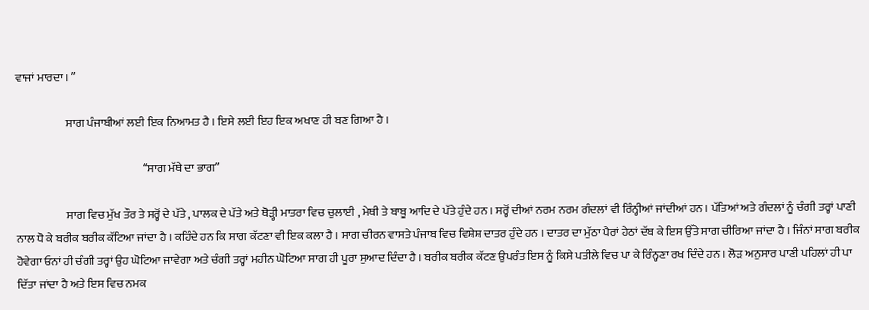ਵਾਜਾਂ ਮਾਰਦਾ । ˮ

                      ਸਾਗ ਪੰਜਾਬੀਆਂ ਲਈ ਇਕ ਨਿਆਮਤ ਹੈ । ਇਸੇ ਲਈ ਇਹ ਇਕ ਅਖਾਣ ਹੀ ਬਣ ਗਿਆ ਹੈ ।

                                                        ʻʻਸਾਗ ਮੱਥੇ ਦਾ ਭਾਗˮ

                      ਸਾਗ ਵਿਚ ਮੁੱਖ ਤੌਰ ਤੇ ਸਰ੍ਹੋਂ ਦੇ ਪੱਤੇ , ਪਾਲਕ ਦੇ ਪੱਤੇ ਅਤੇ ਥੋੜ੍ਹੀ ਮਾਤਰਾ ਵਿਚ ਚੁਲਾਈ , ਮੇਥੀ ਤੇ ਬਾਬੂ ਆਦਿ ਦੇ ਪੱਤੇ ਹੁੰਦੇ ਹਨ । ਸਰ੍ਹੋਂ ਦੀਆਂ ਨਰਮ ਨਰਮ ਗੰਦਲਾਂ ਵੀ ਰਿੰਨ੍ਹੀਆਂ ਜਾਂਦੀਆਂ ਹਨ । ਪੱਤਿਆਂ ਅਤੇ ਗੰਦਲਾਂ ਨੂੰ ਚੰਗੀ ਤਰ੍ਹਾਂ ਪਾਣੀ ਨਾਲ ਧੋ ਕੇ ਬਰੀਕ ਬਰੀਕ ਕੱਟਿਆ ਜਾਂਦਾ ਹੈ । ਕਹਿੰਦੇ ਹਨ ਕਿ ਸਾਗ ਕੱਟਣਾ ਵੀ ਇਕ ਕਲਾ ਹੈ । ਸਾਗ ਚੀਰਨ ਵਾਸਤੇ ਪੰਜਾਬ ਵਿਚ ਵਿਸ਼ੇਸ਼ ਦਾਤਰ ਹੁੰਦੇ ਹਨ । ਦਾਤਰ ਦਾ ਮੁੱਠਾ ਪੈਰਾਂ ਹੇਠਾਂ ਦੱਬ ਕੇ ਇਸ ਉੱਤੇ ਸਾਗ ਚੀਰਿਆ ਜਾਂਦਾ ਹੈ । ਜਿੰਨਾਂ ਸਾਗ ਬਰੀਕ ਹੋਵੇਗਾ ਓਨਾਂ ਹੀ ਚੰਗੀ ਤਰ੍ਹਾਂ ਉਹ ਘੋਟਿਆ ਜਾਵੇਗਾ ਅਤੇ ਚੰਗੀ ਤਰ੍ਹਾਂ ਮਹੀਨ ਘੋਟਿਆ ਸਾਗ ਹੀ ਪੂਰਾ ਸੁਆਦ ਦਿੰਦਾ ਹੈ । ਬਰੀਕ ਬਰੀਕ ਕੱਟਣ ਉਪਰੰਤ ਇਸ ਨੂੰ ਕਿਸੇ ਪਤੀਲੇ ਵਿਚ ਪਾ ਕੇ ਰਿੰਨ੍ਹਣਾ ਰਖ ਦਿੰਦੇ ਹਨ । ਲੋੜ ਅਨੁਸਾਰ ਪਾਣੀ ਪਹਿਲਾਂ ਹੀ ਪਾ ਦਿੱਤਾ ਜਾਂਦਾ ਹੈ ਅਤੇ ਇਸ ਵਿਚ ਨਮਕ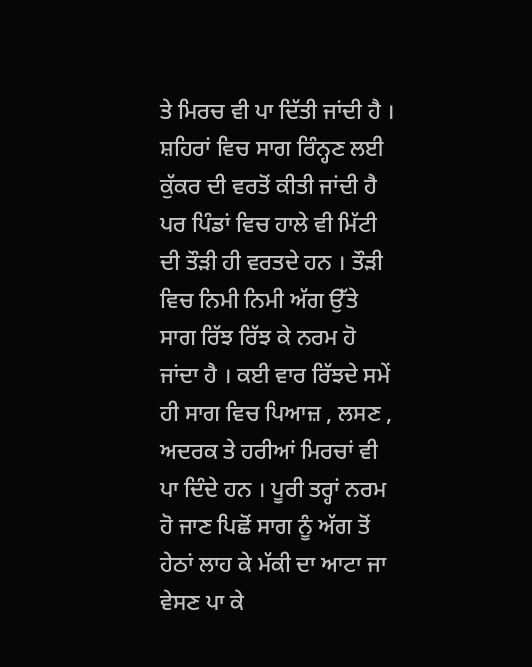ਤੇ ਮਿਰਚ ਵੀ ਪਾ ਦਿੱਤੀ ਜਾਂਦੀ ਹੈ । ਸ਼ਹਿਰਾਂ ਵਿਚ ਸਾਗ ਰਿੰਨ੍ਹਣ ਲਈ ਕੁੱਕਰ ਦੀ ਵਰਤੋਂ ਕੀਤੀ ਜਾਂਦੀ ਹੈ ਪਰ ਪਿੰਡਾਂ ਵਿਚ ਹਾਲੇ ਵੀ ਮਿੱਟੀ ਦੀ ਤੌੜੀ ਹੀ ਵਰਤਦੇ ਹਨ । ਤੌੜੀ ਵਿਚ ਨਿਮੀ ਨਿਮੀ ਅੱਗ ਉੱਤੇ ਸਾਗ ਰਿੱਝ ਰਿੱਝ ਕੇ ਨਰਮ ਹੋ ਜਾਂਦਾ ਹੈ । ਕਈ ਵਾਰ ਰਿੱਝਦੇ ਸਮੇਂ ਹੀ ਸਾਗ ਵਿਚ ਪਿਆਜ਼ , ਲਸਣ , ਅਦਰਕ ਤੇ ਹਰੀਆਂ ਮਿਰਚਾਂ ਵੀ ਪਾ ਦਿੰਦੇ ਹਨ । ਪੂਰੀ ਤਰ੍ਹਾਂ ਨਰਮ ਹੋ ਜਾਣ ਪਿਛੋਂ ਸਾਗ ਨੂੰ ਅੱਗ ਤੋਂ ਹੇਠਾਂ ਲਾਹ ਕੇ ਮੱਕੀ ਦਾ ਆਟਾ ਜਾ ਵੇਸਣ ਪਾ ਕੇ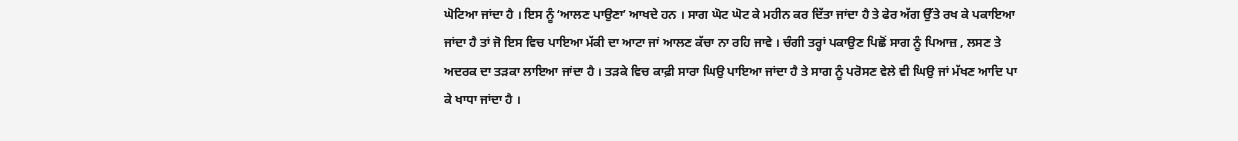ਘੋਟਿਆ ਜਾਂਦਾ ਹੈ । ਇਸ ਨੂੰ ʻਆਲਣ ਪਾਉਣਾʼ ਆਖਦੇ ਹਨ । ਸਾਗ ਘੋਟ ਘੋਟ ਕੇ ਮਹੀਨ ਕਰ ਦਿੱਤਾ ਜਾਂਦਾ ਹੈ ਤੇ ਫੇਰ ਅੱਗ ਉੱਤੇ ਰਖ ਕੇ ਪਕਾਇਆ ਜਾਂਦਾ ਹੈ ਤਾਂ ਜੋ ਇਸ ਵਿਚ ਪਾਇਆ ਮੱਕੀ ਦਾ ਆਟਾ ਜਾਂ ਆਲਣ ਕੱਚਾ ਨਾ ਰਹਿ ਜਾਵੇ । ਚੰਗੀ ਤਰ੍ਹਾਂ ਪਕਾਉਣ ਪਿਛੋਂ ਸਾਗ ਨੂੰ ਪਿਆਜ਼ , ਲਸਣ ਤੇ ਅਦਰਕ ਦਾ ਤੜਕਾ ਲਾਇਆ ਜਾਂਦਾ ਹੈ । ਤੜਕੇ ਵਿਚ ਕਾਫ਼ੀ ਸਾਰਾ ਘਿਉ ਪਾਇਆ ਜਾਂਦਾ ਹੈ ਤੇ ਸਾਗ ਨੂੰ ਪਰੋਸਣ ਵੇਲੇ ਵੀ ਘਿਉ ਜਾਂ ਮੱਖਣ ਆਦਿ ਪਾ ਕੇ ਖਾਧਾ ਜਾਂਦਾ ਹੈ ।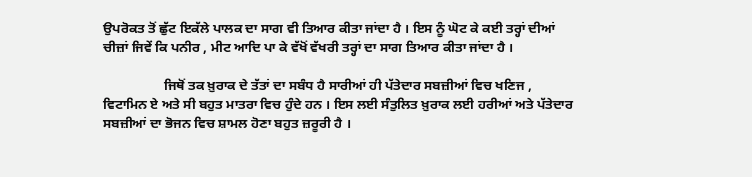ਉਪਰੋਕਤ ਤੋਂ ਛੁੱਟ ਇਕੱਲੇ ਪਾਲਕ ਦਾ ਸਾਗ ਵੀ ਤਿਆਰ ਕੀਤਾ ਜਾਂਦਾ ਹੈ । ਇਸ ਨੂੰ ਘੋਟ ਕੇ ਕਈ ਤਰ੍ਹਾਂ ਦੀਆਂ ਚੀਜ਼ਾਂ ਜਿਵੇਂ ਕਿ ਪਨੀਰ , ਮੀਟ ਆਦਿ ਪਾ ਕੇ ਵੱਖੋਂ ਵੱਖਰੀ ਤਰ੍ਹਾਂ ਦਾ ਸਾਗ ਤਿਆਰ ਕੀਤਾ ਜਾਂਦਾ ਹੈ ।

                  ਜਿਥੋਂ ਤਕ ਖ਼ੁਰਾਕ ਦੇ ਤੱਤਾਂ ਦਾ ਸਬੰਧ ਹੈ ਸਾਰੀਆਂ ਹੀ ਪੱਤੇਦਾਰ ਸਬਜ਼ੀਆਂ ਵਿਚ ਖਣਿਜ , ਵਿਟਾਮਿਨ ਏ ਅਤੇ ਸੀ ਬਹੁਤ ਮਾਤਰਾ ਵਿਚ ਹੁੰਦੇ ਹਨ । ਇਸ ਲਈ ਸੰਤੁਲਿਤ ਖ਼ੁਰਾਕ ਲਈ ਹਰੀਆਂ ਅਤੇ ਪੱਤੇਦਾਰ ਸਬਜ਼ੀਆਂ ਦਾ ਭੋਜਨ ਵਿਚ ਸ਼ਾਮਲ ਹੋਣਾ ਬਹੁਤ ਜ਼ਰੂਰੀ ਹੈ ।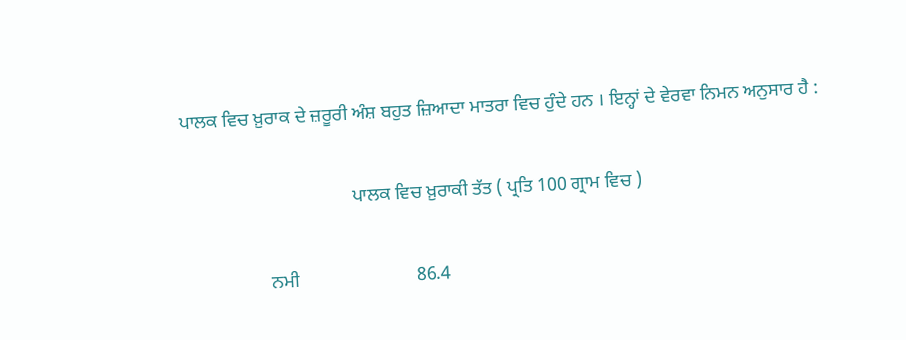ਪਾਲਕ ਵਿਚ ਖ਼ੁਰਾਕ ਦੇ ਜ਼ਰੂਰੀ ਅੰਸ਼ ਬਹੁਤ ਜ਼ਿਆਦਾ ਮਾਤਰਾ ਵਿਚ ਹੁੰਦੇ ਹਨ । ਇਨ੍ਹਾਂ ਦੇ ਵੇਰਵਾ ਨਿਮਨ ਅਨੁਸਾਰ ਹੈ :

                                    ਪਾਲਕ ਵਿਚ ਖ਼ੁਰਾਕੀ ਤੱਤ ( ਪ੍ਰਤਿ 100 ਗ੍ਰਾਮ ਵਿਚ )

                  ਨਮੀ                         86.4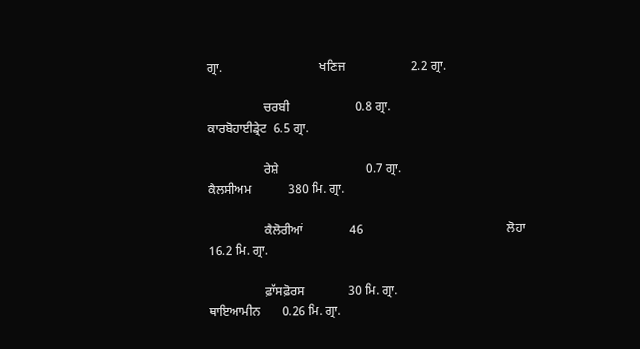ਗ੍ਰਾ.                               ਖਣਿਜ                     2.2 ਗ੍ਰਾ.

                  ਚਰਬੀ                     0.8 ਗ੍ਰਾ.                                    ਕਾਰਬੋਹਾਈਡ੍ਰੇਟ  6.5 ਗ੍ਰਾ.

                  ਰੇਸ਼ੇ                            0.7 ਗ੍ਰਾ.                                   ਕੈਲਸੀਅਮ            380 ਮਿ. ਗ੍ਰਾ.

                  ਕੈਲੋਰੀਆਂ               46                                              ਲੋਹਾ                          16.2 ਮਿ. ਗ੍ਰਾ.

                  ਫ਼ਾੱਸਫ਼ੋਰਸ              30 ਮਿ. ਗ੍ਰਾ.                            ਥਾਇਆਮੀਨ       0.26 ਮਿ. ਗ੍ਰਾ.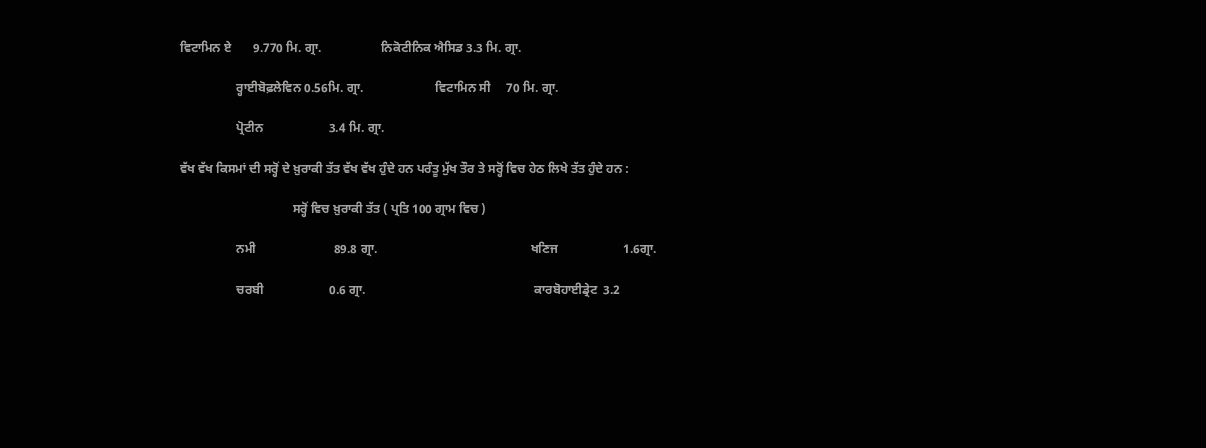ਵਿਟਾਮਿਨ ਏ       9.770 ਮਿ. ਗ੍ਰਾ.                   ਨਿਕੋਟੀਨਿਕ ਐਸਿਡ 3.3 ਮਿ. ਗ੍ਰਾ.

                  ਰ੍ਹਾਈਬੋਫ਼ਲੇਵਿਨ 0.56ਮਿ. ਗ੍ਰਾ.                       ਵਿਟਾਮਿਨ ਸੀ     70 ਮਿ. ਗ੍ਰਾ.

                  ਪ੍ਰੋਟੀਨ                     3.4 ਮਿ. ਗ੍ਰਾ.

ਵੱਖ ਵੱਖ ਕਿਸਮਾਂ ਦੀ ਸਰ੍ਹੋਂ ਦੇ ਖ਼ੁਰਾਕੀ ਤੱਤ ਵੱਖ ਵੱਖ ਹੁੰਦੇ ਹਨ ਪਰੰਤੂ ਮੁੱਖ ਤੌਰ ਤੇ ਸਰ੍ਹੋਂ ਵਿਚ ਹੇਠ ਲਿਖੇ ਤੱਤ ਹੁੰਦੇ ਹਨ :

                                    ਸਰ੍ਹੋਂ ਵਿਚ ਖ਼ੁਰਾਕੀ ਤੱਤ ( ਪ੍ਰਤਿ 100 ਗ੍ਰਾਮ ਵਿਚ )

                  ਨਮੀ                         89.8 ਗ੍ਰਾ.                                                 ਖਣਿਜ                     1.6ਗ੍ਰਾ.

                  ਚਰਬੀ                     0.6 ਗ੍ਰਾ.                                                      ਕਾਰਬੋਹਾਈਡ੍ਰੇਟ  3.2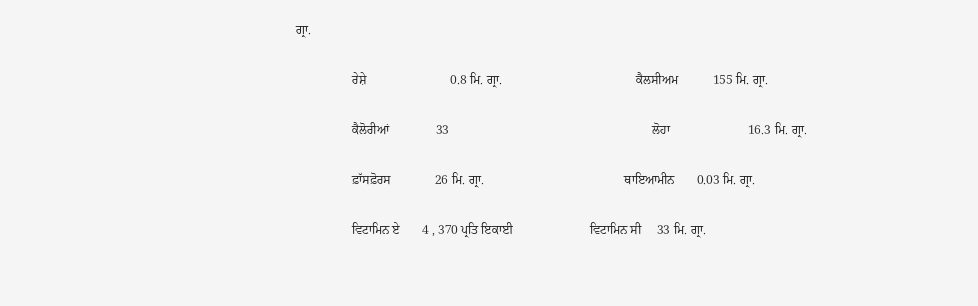ਗ੍ਰਾ.

                  ਰੇਸ਼ੇ                           0.8 ਮਿ. ਗ੍ਰਾ.                                           ਕੈਲਸੀਅਮ           155 ਮਿ. ਗ੍ਰਾ.

                  ਕੈਲੋਰੀਆਂ               33                                                                 ਲੋਹਾ                         16.3 ਮਿ. ਗ੍ਰਾ.

                  ਫ਼ਾੱਸਫ਼ੋਰਸ              26 ਮਿ. ਗ੍ਰਾ.                                             ਥਾਇਆਮੀਨ       0.03 ਮਿ. ਗ੍ਰਾ.

                  ਵਿਟਾਮਿਨ ਏ       4 , 370 ਪ੍ਰਤਿ ਇਕਾਈ                         ਵਿਟਾਮਿਨ ਸੀ     33 ਮਿ. ਗ੍ਰਾ.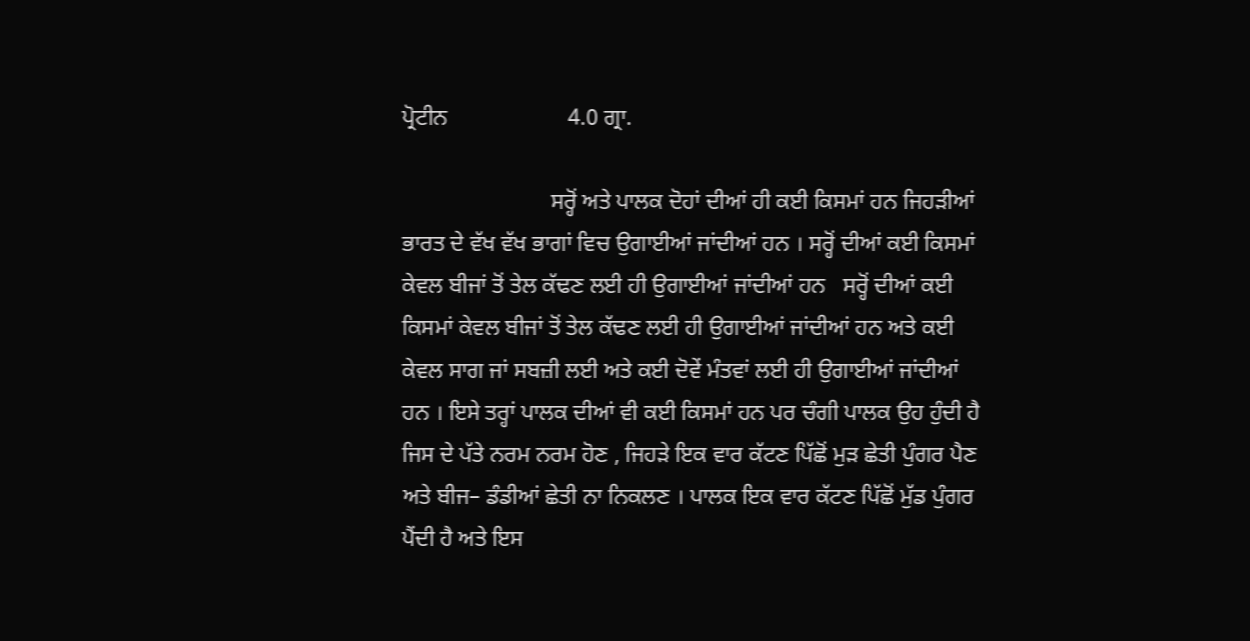ਪ੍ਰੋਟੀਨ                     4.0 ਗ੍ਰਾ.

                          ਸਰ੍ਹੋਂ ਅਤੇ ਪਾਲਕ ਦੋਹਾਂ ਦੀਆਂ ਹੀ ਕਈ ਕਿਸਮਾਂ ਹਨ ਜਿਹੜੀਆਂ ਭਾਰਤ ਦੇ ਵੱਖ ਵੱਖ ਭਾਗਾਂ ਵਿਚ ਉਗਾਈਆਂ ਜਾਂਦੀਆਂ ਹਨ । ਸਰ੍ਹੋਂ ਦੀਆਂ ਕਈ ਕਿਸਮਾਂ ਕੇਵਲ ਬੀਜਾਂ ਤੋਂ ਤੇਲ ਕੱਢਣ ਲਈ ਹੀ ਉਗਾਈਆਂ ਜਾਂਦੀਆਂ ਹਨ   ਸਰ੍ਹੋਂ ਦੀਆਂ ਕਈ ਕਿਸਮਾਂ ਕੇਵਲ ਬੀਜਾਂ ਤੋਂ ਤੇਲ ਕੱਢਣ ਲਈ ਹੀ ਉਗਾਈਆਂ ਜਾਂਦੀਆਂ ਹਨ ਅਤੇ ਕਈ ਕੇਵਲ ਸਾਗ ਜਾਂ ਸਬਜ਼ੀ ਲਈ ਅਤੇ ਕਈ ਦੋਵੇਂ ਮੰਤਵਾਂ ਲਈ ਹੀ ਉਗਾਈਆਂ ਜਾਂਦੀਆਂ ਹਨ । ਇਸੇ ਤਰ੍ਹਾਂ ਪਾਲਕ ਦੀਆਂ ਵੀ ਕਈ ਕਿਸਮਾਂ ਹਨ ਪਰ ਚੰਗੀ ਪਾਲਕ ਉਹ ਹੁੰਦੀ ਹੈ ਜਿਸ ਦੇ ਪੱਤੇ ਨਰਮ ਨਰਮ ਹੋਣ , ਜਿਹੜੇ ਇਕ ਵਾਰ ਕੱਟਣ ਪਿੱਛੋਂ ਮੁੜ ਛੇਤੀ ਪੁੰਗਰ ਪੈਣ ਅਤੇ ਬੀਜ– ਡੰਡੀਆਂ ਛੇਤੀ ਨਾ ਨਿਕਲਣ । ਪਾਲਕ ਇਕ ਵਾਰ ਕੱਟਣ ਪਿੱਛੋਂ ਮੁੱਡ ਪੁੰਗਰ ਪੈਂਦੀ ਹੈ ਅਤੇ ਇਸ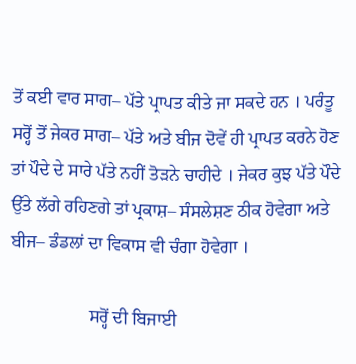ਤੋਂ ਕਈ ਵਾਰ ਸਾਗ– ਪੱਤੇ ਪ੍ਰਾਪਤ ਕੀਤੇ ਜਾ ਸਕਦੇ ਹਨ । ਪਰੰਤੂ ਸਰ੍ਹੋਂ ਤੋਂ ਜੇਕਰ ਸਾਗ– ਪੱਤੇ ਅਤੇ ਬੀਜ ਦੋਵੇਂ ਹੀ ਪ੍ਰਾਪਤ ਕਰਨੇ ਹੋਣ ਤਾਂ ਪੌਦੇ ਦੇ ਸਾਰੇ ਪੱਤੇ ਨਹੀਂ ਤੋੜਨੇ ਚਾਹੀਦੇ । ਜੇਕਰ ਕੁਝ ਪੱਤੇ ਪੌਦੇ ਉੱਤੇ ਲੱਗੇ ਰਹਿਣਗੇ ਤਾਂ ਪ੍ਰਕਾਸ਼– ਸੰਸਲੇਸ਼ਣ ਠੀਕ ਹੋਵੇਗਾ ਅਤੇ ਬੀਜ– ਡੰਡਲਾਂ ਦਾ ਵਿਕਾਸ ਵੀ ਚੰਗਾ ਹੋਵੇਗਾ ।

                  ਸਰ੍ਹੋਂ ਦੀ ਬਿਜਾਈ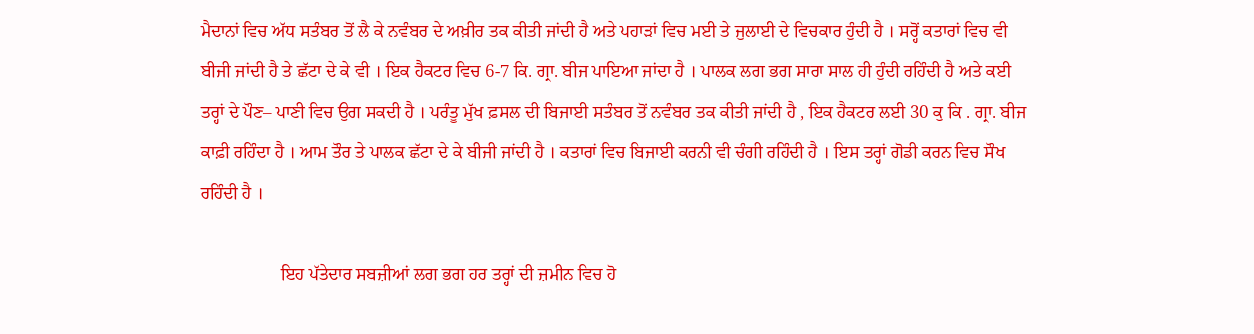ਮੈਦਾਨਾਂ ਵਿਚ ਅੱਧ ਸਤੰਬਰ ਤੋਂ ਲੈ ਕੇ ਨਵੰਬਰ ਦੇ ਅਖ਼ੀਰ ਤਕ ਕੀਤੀ ਜਾਂਦੀ ਹੈ ਅਤੇ ਪਹਾੜਾਂ ਵਿਚ ਮਈ ਤੇ ਜੁਲਾਈ ਦੇ ਵਿਚਕਾਰ ਹੁੰਦੀ ਹੈ । ਸਰ੍ਹੋਂ ਕਤਾਰਾਂ ਵਿਚ ਵੀ ਬੀਜੀ ਜਾਂਦੀ ਹੈ ਤੇ ਛੱਟਾ ਦੇ ਕੇ ਵੀ । ਇਕ ਹੈਕਟਰ ਵਿਚ 6-7 ਕਿ. ਗ੍ਰਾ. ਬੀਜ ਪਾਇਆ ਜਾਂਦਾ ਹੈ । ਪਾਲਕ ਲਗ ਭਗ ਸਾਰਾ ਸਾਲ ਹੀ ਹੁੰਦੀ ਰਹਿੰਦੀ ਹੈ ਅਤੇ ਕਈ ਤਰ੍ਹਾਂ ਦੇ ਪੌਣ– ਪਾਣੀ ਵਿਚ ਉਗ ਸਕਦੀ ਹੈ । ਪਰੰਤੂ ਮੁੱਖ ਫ਼ਸਲ ਦੀ ਬਿਜਾਈ ਸਤੰਬਰ ਤੋਂ ਨਵੰਬਰ ਤਕ ਕੀਤੀ ਜਾਂਦੀ ਹੈ , ਇਕ ਹੈਕਟਰ ਲਈ 30 ਕੁ ਕਿ . ਗ੍ਰਾ. ਬੀਜ ਕਾਫ਼ੀ ਰਹਿੰਦਾ ਹੈ । ਆਮ ਤੌਰ ਤੇ ਪਾਲਕ ਛੱਟਾ ਦੇ ਕੇ ਬੀਜੀ ਜਾਂਦੀ ਹੈ । ਕਤਾਰਾਂ ਵਿਚ ਬਿਜਾਈ ਕਰਨੀ ਵੀ ਚੰਗੀ ਰਹਿੰਦੀ ਹੈ । ਇਸ ਤਰ੍ਹਾਂ ਗੋਡੀ ਕਰਨ ਵਿਚ ਸੌਖ ਰਹਿੰਦੀ ਹੈ ।

                  ਇਹ ਪੱਤੇਦਾਰ ਸਬਜ਼ੀਆਂ ਲਗ ਭਗ ਹਰ ਤਰ੍ਹਾਂ ਦੀ ਜ਼ਮੀਨ ਵਿਚ ਹੋ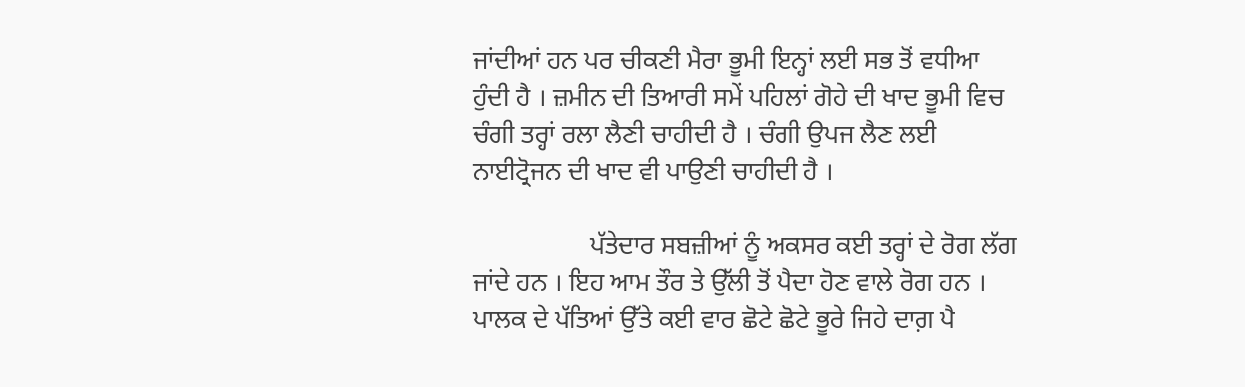ਜਾਂਦੀਆਂ ਹਨ ਪਰ ਚੀਕਣੀ ਮੈਰਾ ਭੂਮੀ ਇਨ੍ਹਾਂ ਲਈ ਸਭ ਤੋਂ ਵਧੀਆ ਹੁੰਦੀ ਹੈ । ਜ਼ਮੀਨ ਦੀ ਤਿਆਰੀ ਸਮੇਂ ਪਹਿਲਾਂ ਗੋਹੇ ਦੀ ਖਾਦ ਭੂਮੀ ਵਿਚ ਚੰਗੀ ਤਰ੍ਹਾਂ ਰਲਾ ਲੈਣੀ ਚਾਹੀਦੀ ਹੈ । ਚੰਗੀ ਉਪਜ ਲੈਣ ਲਈ ਨਾਈਟ੍ਰੋਜਨ ਦੀ ਖਾਦ ਵੀ ਪਾਉਣੀ ਚਾਹੀਦੀ ਹੈ ।

                  ਪੱਤੇਦਾਰ ਸਬਜ਼ੀਆਂ ਨੂੰ ਅਕਸਰ ਕਈ ਤਰ੍ਹਾਂ ਦੇ ਰੋਗ ਲੱਗ ਜਾਂਦੇ ਹਨ । ਇਹ ਆਮ ਤੌਰ ਤੇ ਉੱਲੀ ਤੋਂ ਪੈਦਾ ਹੋਣ ਵਾਲੇ ਰੋਗ ਹਨ । ਪਾਲਕ ਦੇ ਪੱਤਿਆਂ ਉੱਤੇ ਕਈ ਵਾਰ ਛੋਟੇ ਛੋਟੇ ਭੂਰੇ ਜਿਹੇ ਦਾਗ਼ ਪੈ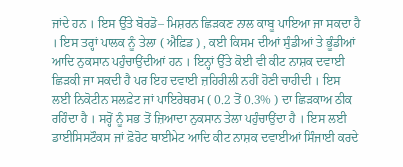ਜਾਂਦੇ ਹਨ । ਇਸ ਉੱਤੇ ਬੋਰਡੋ– ਮਿਸ਼ਰਨ ਛਿੜਕਣ ਨਾਲ ਕਾਬੂ ਪਾਇਆ ਜਾ ਸਕਦਾ ਹੈ । ਇਸ ਤਰ੍ਹਾਂ ਪਾਲਕ ਨੂੰ ਤੇਲਾ ( ਐਫ਼ਿਡ ) , ਕਈ ਕਿਸਮ ਦੀਆਂ ਸੁੰਡੀਆਂ ਤੇ ਭੂੰਡੀਆਂ ਆਦਿ ਨੁਕਸਾਨ ਪਹੁੰਚਾਉਂਦੀਆਂ ਹਨ । ਇਨ੍ਹਾਂ ਉੱਤੇ ਕੋਈ ਵੀ ਕੀਟ ਨਾਸ਼ਕ ਦਵਾਈ ਛਿੜਕੀ ਜਾ ਸਕਦੀ ਹੈ ਪਰ ਇਹ ਦਵਾਈ ਜ਼ਹਿਰੀਲੀ ਨਹੀਂ ਹੋਣੀ ਚਾਹੀਦੀ । ਇਸ ਲਈ ਨਿਕੋਟੀਨ ਸਲਫ਼ੇਟ ਜਾਂ ਪਾਇਰੇਥਰਮ ( 0.2 ਤੋਂ 0.3% ) ਦਾ ਛਿੜਕਾਅ ਠੀਕ ਰਹਿੰਦਾ ਹੈ । ਸਰ੍ਹੋਂ ਨੂੰ ਸਭ ਤੋਂ ਜ਼ਿਆਦਾ ਨੁਕਸਾਨ ਤੇਲਾ ਪਹੁੰਚਾਉਂਦਾ ਹੈ । ਇਸ ਲਈ ਡਾਈਸਿਸਟੌਕਸ ਜਾਂ ਫ਼ੋਰੋਟ ਥਾਈਮੇਟ ਆਦਿ ਕੀਟ ਨਾਸ਼ਕ ਦਵਾਈਆਂ ਸਿੰਜਾਈ ਕਰਦੇ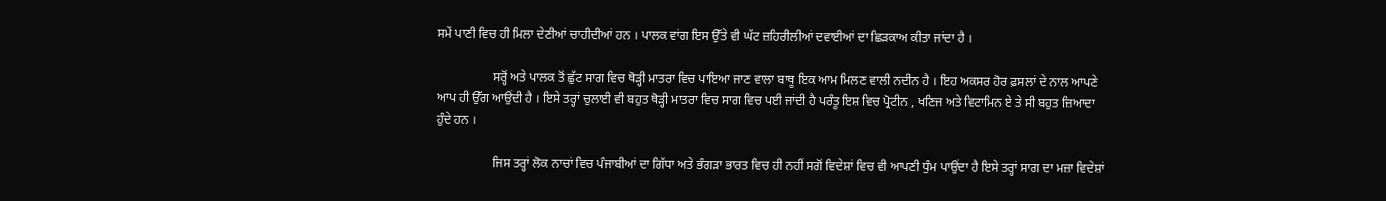ਸਮੇਂ ਪਾਣੀ ਵਿਚ ਹੀ ਮਿਲਾ ਦੇਣੀਆਂ ਚਾਹੀਦੀਆਂ ਹਨ । ਪਾਲਕ ਵਾਂਗ ਇਸ ਉੱਤੇ ਵੀ ਘੱਟ ਜ਼ਹਿਰੀਲੀਆਂ ਦਵਾਈਆਂ ਦਾ ਛਿੜਕਾਅ ਕੀਤਾ ਜਾਂਦਾ ਹੈ ।

                  ਸਰ੍ਹੋਂ ਅਤੇ ਪਾਲਕ ਤੋਂ ਛੁੱਟ ਸਾਗ ਵਿਚ ਥੋੜ੍ਹੀ ਮਾਤਰਾ ਵਿਚ ਪਾਇਆ ਜਾਣ ਵਾਲਾ ਬਾਥੂ ਇਕ ਆਮ ਮਿਲਣ ਵਾਲੀ ਨਦੀਨ ਹੈ । ਇਹ ਅਕਸਰ ਹੋਰ ਫ਼ਸਲਾਂ ਦੇ ਨਾਲ ਆਪਣੇ ਆਪ ਹੀ ਉੱਗ ਆਉਂਦੀ ਹੈ । ਇਸੇ ਤਰ੍ਹਾਂ ਚੁਲਾਈ ਵੀ ਬਹੁਤ ਥੋੜ੍ਹੀ ਮਾਤਰਾ ਵਿਚ ਸਾਗ ਵਿਚ ਪਈ ਜਾਂਦੀ ਹੈ ਪਰੰਤੂ ਇਸ਼ ਵਿਚ ਪ੍ਰੋਟੀਨ , ਖਣਿਜ ਅਤੇ ਵਿਟਾਮਿਨ ਏ ਤੇ ਸੀ ਬਹੁਤ ਜ਼ਿਆਦਾ ਹੁੰਦੇ ਹਨ ।

                  ਜਿਸ ਤਰ੍ਹਾਂ ਲੋਕ ਨਾਚਾਂ ਵਿਚ ਪੰਜਾਬੀਆਂ ਦਾ ਗਿੱਧਾ ਅਤੇ ਭੰਗੜਾ ਭਾਰਤ ਵਿਚ ਹੀ ਨਹੀਂ ਸਗੋਂ ਵਿਦੇਸ਼ਾਂ ਵਿਚ ਵੀ ਆਪਣੀ ਧੁੰਮ ਪਾਉਂਦਾ ਹੈ ਇਸੇ ਤਰ੍ਹਾਂ ਸਾਗ ਦਾ ਮਜ਼ਾ ਵਿਦੇਸ਼ਾਂ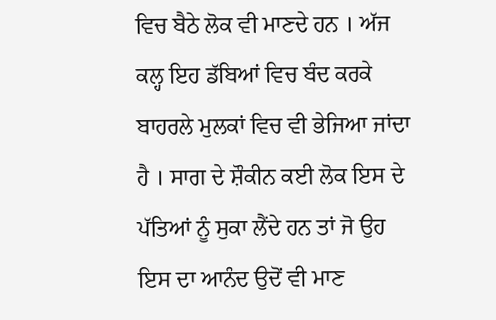ਵਿਚ ਬੈਠੇ ਲੋਕ ਵੀ ਮਾਣਦੇ ਹਨ । ਅੱਜ ਕਲ੍ਹ ਇਹ ਡੱਬਿਆਂ ਵਿਚ ਬੰਦ ਕਰਕੇ ਬਾਹਰਲੇ ਮੁਲਕਾਂ ਵਿਚ ਵੀ ਭੇਜਿਆ ਜਾਂਦਾ ਹੈ । ਸਾਗ ਦੇ ਸ਼ੌਕੀਨ ਕਈ ਲੋਕ ਇਸ ਦੇ ਪੱਤਿਆਂ ਨੂੰ ਸੁਕਾ ਲੈਂਦੇ ਹਨ ਤਾਂ ਜੋ ਉਹ ਇਸ ਦਾ ਆਨੰਦ ਉਦੋਂ ਵੀ ਮਾਣ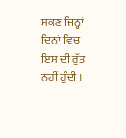ਸਕਣ ਜਿਨ੍ਹਾਂ ਦਿਨਾਂ ਵਿਚ ਇਸ ਦੀ ਰੁੱਤ ਨਹੀਂ ਹੁੰਦੀ ।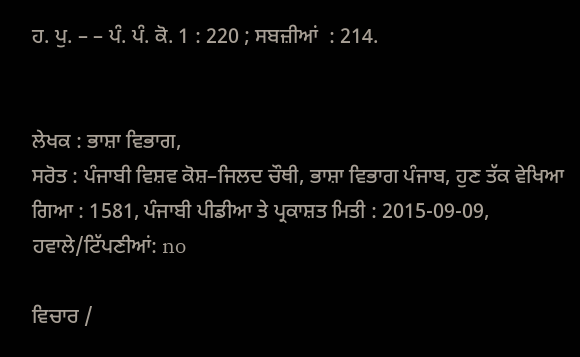ਹ. ਪੁ. – – ਪੰ. ਪੰ. ਕੋ. 1 : 220 ; ਸਬਜ਼ੀਆਂ  : 214.


ਲੇਖਕ : ਭਾਸ਼ਾ ਵਿਭਾਗ,
ਸਰੋਤ : ਪੰਜਾਬੀ ਵਿਸ਼ਵ ਕੋਸ਼–ਜਿਲਦ ਚੌਥੀ, ਭਾਸ਼ਾ ਵਿਭਾਗ ਪੰਜਾਬ, ਹੁਣ ਤੱਕ ਵੇਖਿਆ ਗਿਆ : 1581, ਪੰਜਾਬੀ ਪੀਡੀਆ ਤੇ ਪ੍ਰਕਾਸ਼ਤ ਮਿਤੀ : 2015-09-09, ਹਵਾਲੇ/ਟਿੱਪਣੀਆਂ: no

ਵਿਚਾਰ /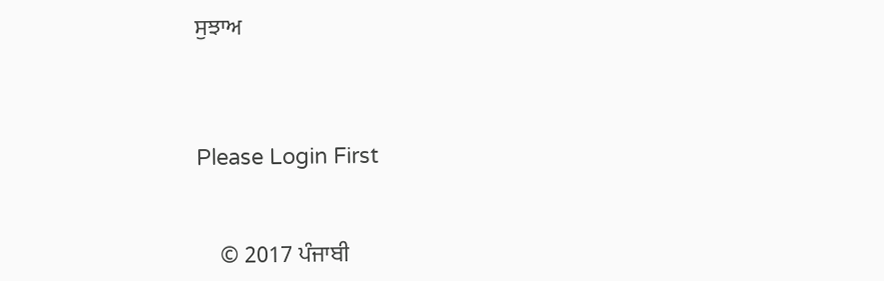ਸੁਝਾਅ



Please Login First


    © 2017 ਪੰਜਾਬੀ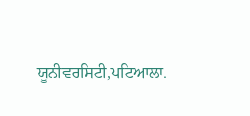ਯੂਨੀਵਰਸਿਟੀ,ਪਟਿਆਲਾ.